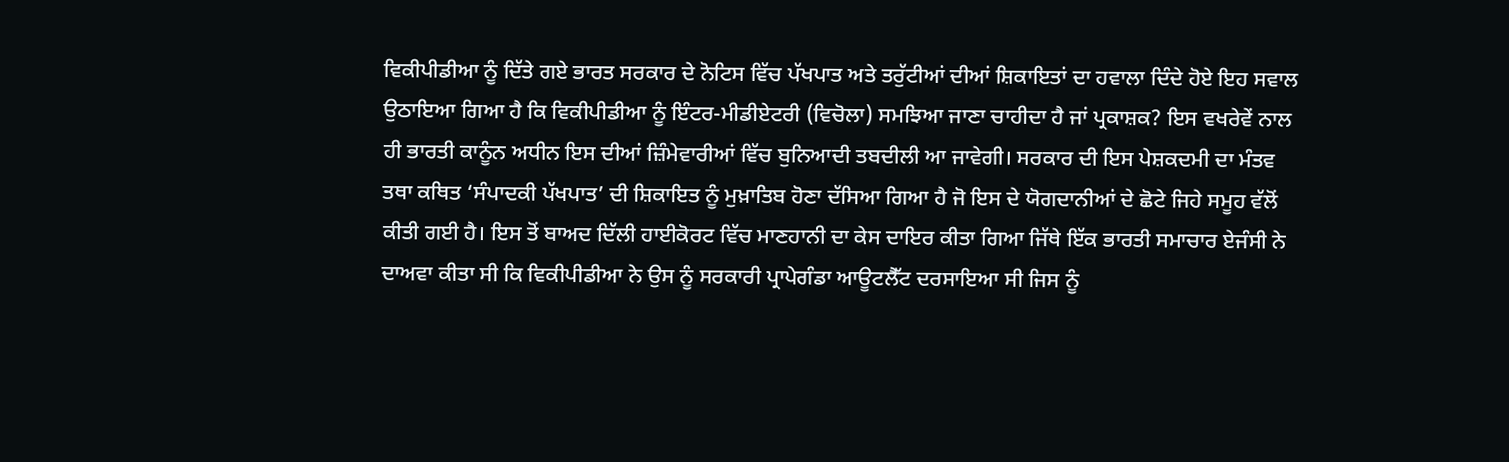ਵਿਕੀਪੀਡੀਆ ਨੂੰ ਦਿੱਤੇ ਗਏ ਭਾਰਤ ਸਰਕਾਰ ਦੇ ਨੋਟਿਸ ਵਿੱਚ ਪੱਖਪਾਤ ਅਤੇ ਤਰੁੱਟੀਆਂ ਦੀਆਂ ਸ਼ਿਕਾਇਤਾਂ ਦਾ ਹਵਾਲਾ ਦਿੰਦੇ ਹੋਏ ਇਹ ਸਵਾਲ ਉਠਾਇਆ ਗਿਆ ਹੈ ਕਿ ਵਿਕੀਪੀਡੀਆ ਨੂੰ ਇੰਟਰ-ਮੀਡੀਏਟਰੀ (ਵਿਚੋਲਾ) ਸਮਝਿਆ ਜਾਣਾ ਚਾਹੀਦਾ ਹੈ ਜਾਂ ਪ੍ਰਕਾਸ਼ਕ? ਇਸ ਵਖਰੇਵੇਂ ਨਾਲ ਹੀ ਭਾਰਤੀ ਕਾਨੂੰਨ ਅਧੀਨ ਇਸ ਦੀਆਂ ਜ਼ਿੰਮੇਵਾਰੀਆਂ ਵਿੱਚ ਬੁਨਿਆਦੀ ਤਬਦੀਲੀ ਆ ਜਾਵੇਗੀ। ਸਰਕਾਰ ਦੀ ਇਸ ਪੇਸ਼ਕਦਮੀ ਦਾ ਮੰਤਵ ਤਥਾ ਕਥਿਤ ‘ਸੰਪਾਦਕੀ ਪੱਖਪਾਤ’ ਦੀ ਸ਼ਿਕਾਇਤ ਨੂੰ ਮੁਖ਼ਾਤਿਬ ਹੋਣਾ ਦੱਸਿਆ ਗਿਆ ਹੈ ਜੋ ਇਸ ਦੇ ਯੋਗਦਾਨੀਆਂ ਦੇ ਛੋਟੇ ਜਿਹੇ ਸਮੂਹ ਵੱਲੋਂ ਕੀਤੀ ਗਈ ਹੈ। ਇਸ ਤੋਂ ਬਾਅਦ ਦਿੱਲੀ ਹਾਈਕੋਰਟ ਵਿੱਚ ਮਾਣਹਾਨੀ ਦਾ ਕੇਸ ਦਾਇਰ ਕੀਤਾ ਗਿਆ ਜਿੱਥੇ ਇੱਕ ਭਾਰਤੀ ਸਮਾਚਾਰ ਏਜੰਸੀ ਨੇ ਦਾਅਵਾ ਕੀਤਾ ਸੀ ਕਿ ਵਿਕੀਪੀਡੀਆ ਨੇ ਉਸ ਨੂੰ ਸਰਕਾਰੀ ਪ੍ਰਾਪੇਗੰਡਾ ਆਊਟਲੈੱਟ ਦਰਸਾਇਆ ਸੀ ਜਿਸ ਨੂੰ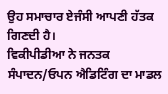ਉਹ ਸਮਾਚਾਰ ਏਜੰਸੀ ਆਪਣੀ ਹੱਤਕ ਗਿਣਦੀ ਹੈ।
ਵਿਕੀਪੀਡੀਆ ਨੇ ਜਨਤਕ ਸੰਪਾਦਨ/ਓਪਨ ਐਡਿਟਿੰਗ ਦਾ ਮਾਡਲ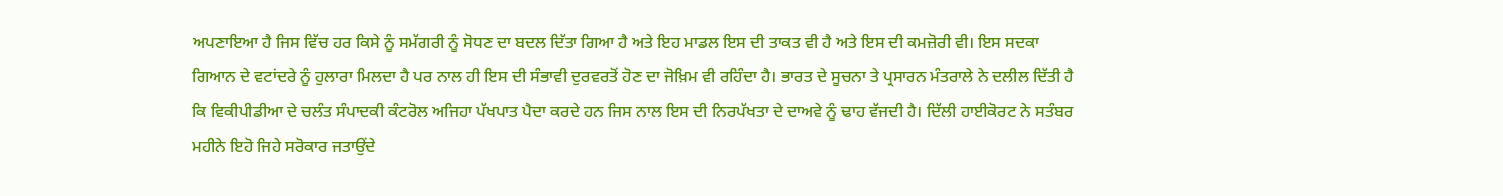ਅਪਣਾਇਆ ਹੈ ਜਿਸ ਵਿੱਚ ਹਰ ਕਿਸੇ ਨੂੰ ਸਮੱਗਰੀ ਨੂੰ ਸੋਧਣ ਦਾ ਬਦਲ ਦਿੱਤਾ ਗਿਆ ਹੈ ਅਤੇ ਇਹ ਮਾਡਲ ਇਸ ਦੀ ਤਾਕਤ ਵੀ ਹੈ ਅਤੇ ਇਸ ਦੀ ਕਮਜ਼ੋਰੀ ਵੀ। ਇਸ ਸਦਕਾ ਗਿਆਨ ਦੇ ਵਟਾਂਦਰੇ ਨੂੰ ਹੁਲਾਰਾ ਮਿਲਦਾ ਹੈ ਪਰ ਨਾਲ ਹੀ ਇਸ ਦੀ ਸੰਭਾਵੀ ਦੁਰਵਰਤੋਂ ਹੋਣ ਦਾ ਜੋਖ਼ਿਮ ਵੀ ਰਹਿੰਦਾ ਹੈ। ਭਾਰਤ ਦੇ ਸੂਚਨਾ ਤੇ ਪ੍ਰਸਾਰਨ ਮੰਤਰਾਲੇ ਨੇ ਦਲੀਲ ਦਿੱਤੀ ਹੈ ਕਿ ਵਿਕੀਪੀਡੀਆ ਦੇ ਚਲੰਤ ਸੰਪਾਦਕੀ ਕੰਟਰੋਲ ਅਜਿਹਾ ਪੱਖਪਾਤ ਪੈਦਾ ਕਰਦੇ ਹਨ ਜਿਸ ਨਾਲ ਇਸ ਦੀ ਨਿਰਪੱਖਤਾ ਦੇ ਦਾਅਵੇ ਨੂੰ ਢਾਹ ਵੱਜਦੀ ਹੈ। ਦਿੱਲੀ ਹਾਈਕੋਰਟ ਨੇ ਸਤੰਬਰ ਮਹੀਨੇ ਇਹੋ ਜਿਹੇ ਸਰੋਕਾਰ ਜਤਾਉਂਦੇ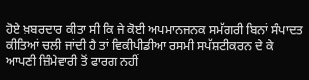ਹੋਏ ਖ਼ਬਰਦਾਰ ਕੀਤਾ ਸੀ ਕਿ ਜੇ ਕੋਈ ਅਪਮਾਨਜਨਕ ਸਮੱਗਰੀ ਬਿਨਾਂ ਸੰਪਾਦਤ ਕੀਤਿਆਂ ਚਲੀ ਜਾਂਦੀ ਹੈ ਤਾਂ ਵਿਕੀਪੀਡੀਆ ਰਸਮੀ ਸਪੱਸ਼ਟੀਕਰਨ ਦੇ ਕੇ ਆਪਣੀ ਜ਼ਿੰਮੇਵਾਰੀ ਤੋਂ ਫਾਰਗ ਨਹੀਂ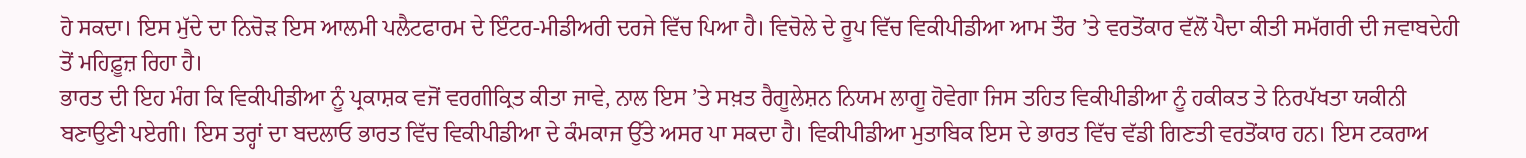ਹੋ ਸਕਦਾ। ਇਸ ਮੁੱਦੇ ਦਾ ਨਿਚੋੜ ਇਸ ਆਲਮੀ ਪਲੈਟਫਾਰਮ ਦੇ ਇੰਟਰ-ਮੀਡੀਅਰੀ ਦਰਜੇ ਵਿੱਚ ਪਿਆ ਹੈ। ਵਿਚੋਲੇ ਦੇ ਰੂਪ ਵਿੱਚ ਵਿਕੀਪੀਡੀਆ ਆਮ ਤੌਰ ’ਤੇ ਵਰਤੋਂਕਾਰ ਵੱਲੋਂ ਪੈਦਾ ਕੀਤੀ ਸਮੱਗਰੀ ਦੀ ਜਵਾਬਦੇਹੀ ਤੋਂ ਮਹਿਫ਼ੂਜ਼ ਰਿਹਾ ਹੈ।
ਭਾਰਤ ਦੀ ਇਹ ਮੰਗ ਕਿ ਵਿਕੀਪੀਡੀਆ ਨੂੰ ਪ੍ਰਕਾਸ਼ਕ ਵਜੋਂ ਵਰਗੀਕ੍ਰਿਤ ਕੀਤਾ ਜਾਵੇ, ਨਾਲ ਇਸ ’ਤੇ ਸਖ਼ਤ ਰੈਗੂਲੇਸ਼ਨ ਨਿਯਮ ਲਾਗੂ ਹੋਵੇਗਾ ਜਿਸ ਤਹਿਤ ਵਿਕੀਪੀਡੀਆ ਨੂੰ ਹਕੀਕਤ ਤੇ ਨਿਰਪੱਖਤਾ ਯਕੀਨੀ ਬਣਾਉਣੀ ਪਏਗੀ। ਇਸ ਤਰ੍ਹਾਂ ਦਾ ਬਦਲਾਓ ਭਾਰਤ ਵਿੱਚ ਵਿਕੀਪੀਡੀਆ ਦੇ ਕੰਮਕਾਜ ਉੱਤੇ ਅਸਰ ਪਾ ਸਕਦਾ ਹੈ। ਵਿਕੀਪੀਡੀਆ ਮੁਤਾਬਿਕ ਇਸ ਦੇ ਭਾਰਤ ਵਿੱਚ ਵੱਡੀ ਗਿਣਤੀ ਵਰਤੋਂਕਾਰ ਹਨ। ਇਸ ਟਕਰਾਅ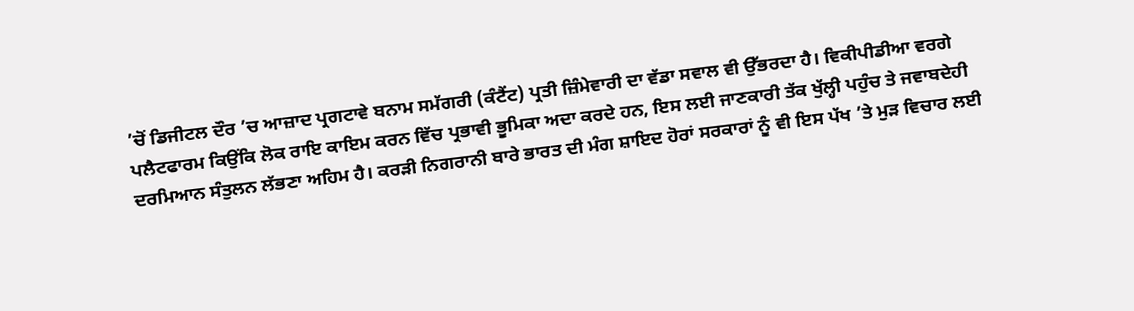’ਚੋਂ ਡਿਜੀਟਲ ਦੌਰ ’ਚ ਆਜ਼ਾਦ ਪ੍ਰਗਟਾਵੇ ਬਨਾਮ ਸਮੱਗਰੀ (ਕੰਟੈਂਟ) ਪ੍ਰਤੀ ਜ਼ਿੰਮੇਵਾਰੀ ਦਾ ਵੱਡਾ ਸਵਾਲ ਵੀ ਉੱਭਰਦਾ ਹੈ। ਵਿਕੀਪੀਡੀਆ ਵਰਗੇ ਪਲੈਟਫਾਰਮ ਕਿਉਂਕਿ ਲੋਕ ਰਾਇ ਕਾਇਮ ਕਰਨ ਵਿੱਚ ਪ੍ਰਭਾਵੀ ਭੂਮਿਕਾ ਅਦਾ ਕਰਦੇ ਹਨ, ਇਸ ਲਈ ਜਾਣਕਾਰੀ ਤੱਕ ਖੁੱਲ੍ਹੀ ਪਹੁੰਚ ਤੇ ਜਵਾਬਦੇਹੀ ਦਰਮਿਆਨ ਸੰਤੁਲਨ ਲੱਭਣਾ ਅਹਿਮ ਹੈ। ਕਰੜੀ ਨਿਗਰਾਨੀ ਬਾਰੇ ਭਾਰਤ ਦੀ ਮੰਗ ਸ਼ਾਇਦ ਹੋਰਾਂ ਸਰਕਾਰਾਂ ਨੂੰ ਵੀ ਇਸ ਪੱਖ ’ਤੇ ਮੁੜ ਵਿਚਾਰ ਲਈ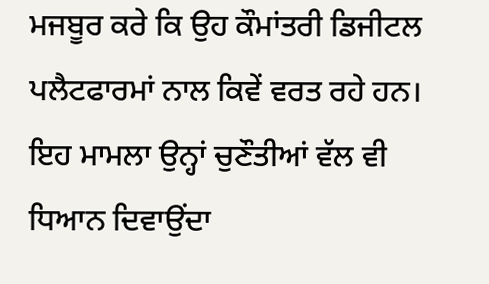ਮਜਬੂਰ ਕਰੇ ਕਿ ਉਹ ਕੌਮਾਂਤਰੀ ਡਿਜੀਟਲ ਪਲੈਟਫਾਰਮਾਂ ਨਾਲ ਕਿਵੇਂ ਵਰਤ ਰਹੇ ਹਨ। ਇਹ ਮਾਮਲਾ ਉਨ੍ਹਾਂ ਚੁਣੌਤੀਆਂ ਵੱਲ ਵੀ ਧਿਆਨ ਦਿਵਾਉਂਦਾ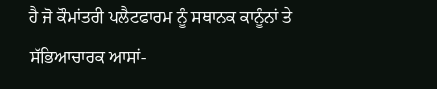ਹੈ ਜੋ ਕੌਮਾਂਤਰੀ ਪਲੈਟਫਾਰਮ ਨੂੰ ਸਥਾਨਕ ਕਾਨੂੰਨਾਂ ਤੇ ਸੱਭਿਆਚਾਰਕ ਆਸਾਂ-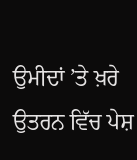ਉਮੀਦਾਂ ’ਤੇ ਖ਼ਰੇ ਉਤਰਨ ਵਿੱਚ ਪੇਸ਼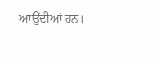ਆਉਂਦੀਆਂ ਹਨ।